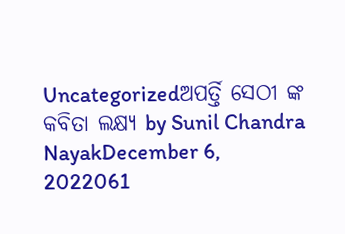Uncategorizedଅପର୍ତ୍ତି ସେଠୀ ଙ୍କ କବିତା ଲକ୍ଷ୍ଯ by Sunil Chandra NayakDecember 6, 2022061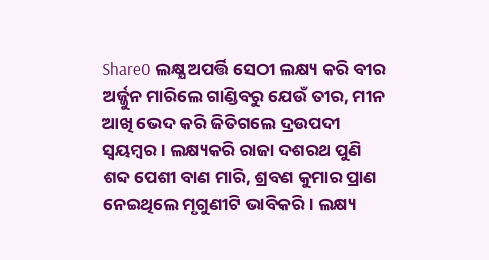Share0 ଲକ୍ଷ୍ଯ ଅପର୍ତ୍ତି ସେଠୀ ଲକ୍ଷ୍ୟ କରି ବୀର ଅର୍ଜ୍ଜୁନ ମାରିଲେ ଗାଣ୍ଡିବରୁ ଯେଉଁ ତୀର, ମୀନ ଆଖି ଭେଦ କରି ଜିତିଗଲେ ଦ୍ରଉପଦୀ ସ୍ଵୟମ୍ବର। ଲକ୍ଷ୍ୟକରି ରାଜା ଦଶରଥ ପୁଣି ଶବ୍ଦ ପେଶୀ ବାଣ ମାରି, ଶ୍ରବଣ କୁମାର ପ୍ରାଣ ନେଇଥିଲେ ମୃଗୁଣୀଟି ଭାବିକରି। ଲକ୍ଷ୍ୟ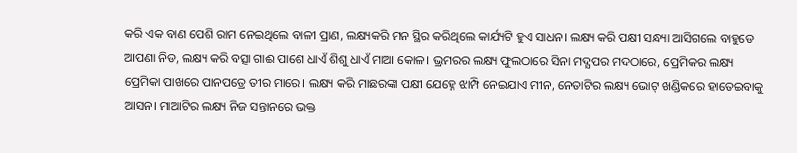କରି ଏକ ବାଣ ପେଶି ରାମ ନେଇଥିଲେ ବାଳୀ ପ୍ରାଣ, ଲକ୍ଷ୍ୟକରି ମନ ସ୍ଥିର କରିଥିଲେ କାର୍ଯ୍ୟଟି ହୁଏ ସାଧନ। ଲକ୍ଷ୍ୟ କରି ପକ୍ଷୀ ସନ୍ଧ୍ୟା ଆସିଗଲେ ବାହୁଡେ ଆପଣା ନିଡ, ଲକ୍ଷ୍ୟ କରି ବତ୍ସା ଗାଈ ପାଶେ ଧାଏଁ ଶିଶୁ ଧାଏଁ ମାଆ କୋଳ। ଭ୍ରମରର ଲକ୍ଷ୍ୟ ଫୁଲଠାରେ ସିନା ମଦ୍ଯପର ମଦଠାରେ, ପ୍ରେମିକର ଲକ୍ଷ୍ୟ ପ୍ରେମିକା ପାଖରେ ପାନପତ୍ରେ ତୀର ମାରେ। ଲକ୍ଷ୍ୟ କରି ମାଛରଙ୍କା ପକ୍ଷୀ ଯେହ୍ନେ ଝାମ୍ପି ନେଇଯାଏ ମୀନ, ନେତାଟିର ଲକ୍ଷ୍ୟ ଭୋଟ୍ ଖଣ୍ଡିକରେ ହାତେଇବାକୁ ଆସନ। ମାଆଟିର ଲକ୍ଷ୍ୟ ନିଜ ସନ୍ତାନରେ ଭକ୍ତ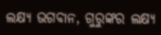ଲକ୍ଷ୍ୟ ଭଗବାନ, ଗୁରୁଙ୍କର ଲକ୍ଷ୍ୟ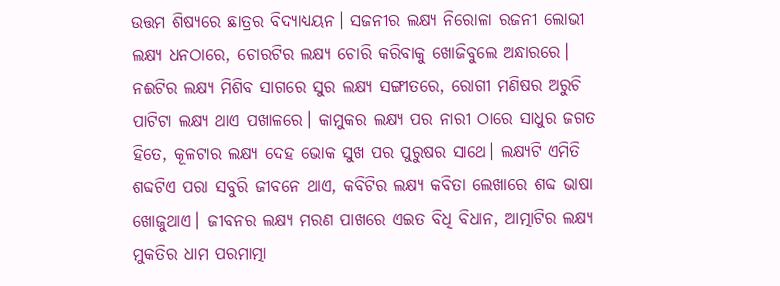ଉତ୍ତମ ଶିଷ୍ଯରେ ଛାତ୍ରର ବିଦ୍ଯାଧ୍ଯୟନ। ସଜନୀର ଲକ୍ଷ୍ୟ ନିରୋଳା ରଜନୀ ଲୋଭୀ ଲକ୍ଷ୍ୟ ଧନଠାରେ, ଚୋରଟିର ଲକ୍ଷ୍ୟ ଚୋରି କରିବାକୁ ଖୋଜିବୁଲେ ଅନ୍ଧାରରେ। ନଈଟିର ଲକ୍ଷ୍ୟ ମିଶିବ ସାଗରେ ସୁର ଲକ୍ଷ୍ୟ ସଙ୍ଗୀତରେ, ରୋଗୀ ମଣିଷର ଅରୁଚି ପାଟିଟା ଲକ୍ଷ୍ୟ ଥାଏ ପଖାଳରେ। କାମୁକର ଲକ୍ଷ୍ୟ ପର ନାରୀ ଠାରେ ସାଧୁର ଜଗତ ହିତେ, କୂଳଟାର ଲକ୍ଷ୍ୟ ଦେହ ଭୋକ ସୁଖ ପର ପୁରୁଷର ସାଥେ। ଲକ୍ଷ୍ୟଟି ଏମିତି ଶବ୍ଦଟିଏ ପରା ସବୁରି ଜୀବନେ ଥାଏ, କବିଟିର ଲକ୍ଷ୍ୟ କବିତା ଲେଖାରେ ଶବ୍ଦ ଭାଷା ଖୋଜୁଥାଏ। ଜୀବନର ଲକ୍ଷ୍ୟ ମରଣ ପାଖରେ ଏଇତ ବିଧି ବିଧାନ, ଆତ୍ମାଟିର ଲକ୍ଷ୍ୟ ମୁକତିର ଧାମ ପରମାତ୍ମା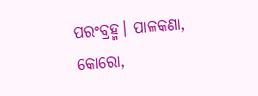ପରଂବ୍ରହ୍ମ। ପାଳକଣା, କୋରୋ,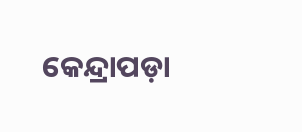କେନ୍ଦ୍ରାପଡ଼ା